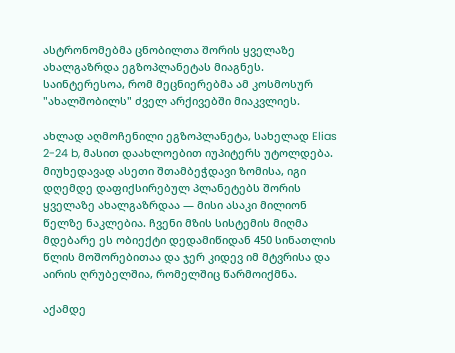ასტრონომებმა ცნობილთა შორის ყველაზე ახალგაზრდა ეგზოპლანეტას მიაგნეს. საინტერესოა, რომ მეცნიერებმა ამ კოსმოსურ "ახალშობილს" ძველ არქივებში მიაკვლიეს.

ახლად აღმოჩენილი ეგზოპლანეტა, სახელად Elias 2-24 b, მასით დაახლოებით იუპიტერს უტოლდება. მიუხედავად ასეთი შთამბეჭდავი ზომისა, იგი დღემდე დაფიქსირებულ პლანეტებს შორის ყველაზე ახალგაზრდაა — მისი ასაკი მილიონ წელზე ნაკლებია. ჩვენი მზის სისტემის მიღმა მდებარე ეს ობიექტი დედამიწიდან 450 სინათლის წლის მოშორებითაა და ჯერ კიდევ იმ მტვრისა და აირის ღრუბელშია, რომელშიც წარმოიქმნა.

აქამდე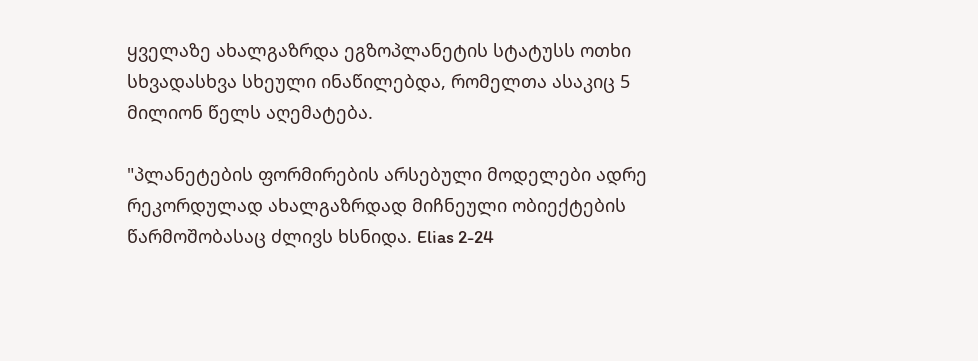ყველაზე ახალგაზრდა ეგზოპლანეტის სტატუსს ოთხი სხვადასხვა სხეული ინაწილებდა, რომელთა ასაკიც 5 მილიონ წელს აღემატება.

"პლანეტების ფორმირების არსებული მოდელები ადრე რეკორდულად ახალგაზრდად მიჩნეული ობიექტების წარმოშობასაც ძლივს ხსნიდა. Elias 2-24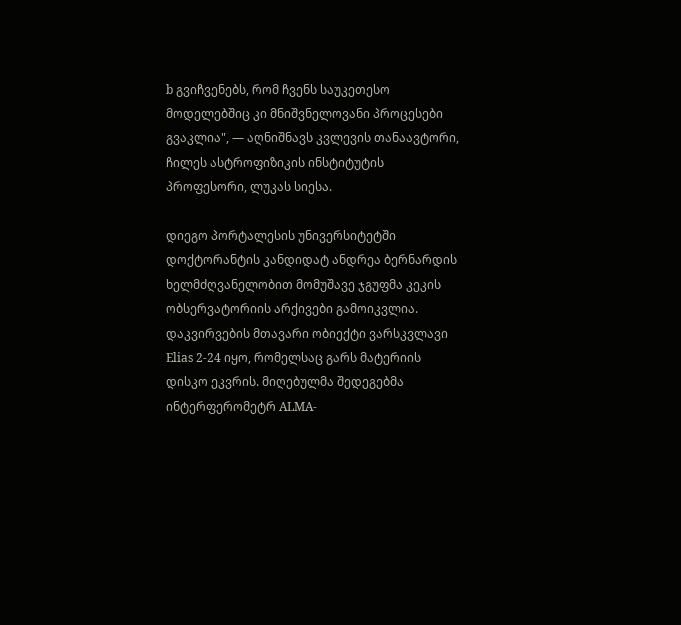b გვიჩვენებს, რომ ჩვენს საუკეთესო მოდელებშიც კი მნიშვნელოვანი პროცესები გვაკლია", — აღნიშნავს კვლევის თანაავტორი, ჩილეს ასტროფიზიკის ინსტიტუტის პროფესორი, ლუკას სიესა.

დიეგო პორტალესის უნივერსიტეტში დოქტორანტის კანდიდატ ანდრეა ბერნარდის ხელმძღვანელობით მომუშავე ჯგუფმა კეკის ობსერვატორიის არქივები გამოიკვლია. დაკვირვების მთავარი ობიექტი ვარსკვლავი Elias 2-24 იყო, რომელსაც გარს მატერიის დისკო ეკვრის. მიღებულმა შედეგებმა ინტერფერომეტრ ALMA-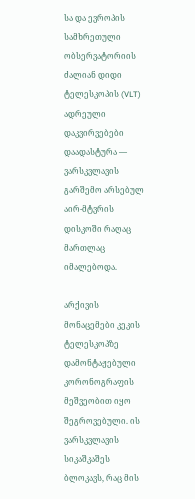სა და ევროპის სამხრეთული ობსერვატორიის ძალიან დიდი ტელესკოპის (VLT) ადრეული დაკვირვებები დაადასტურა — ვარსკვლავის გარშემო არსებულ აირ-მტვრის დისკოში რაღაც მართლაც იმალებოდა.

არქივის მონაცემები კეკის ტელესკოპზე დამონტაჟებული კორონოგრაფის მეშვეობით იყო შეგროვებული. ის ვარსკვლავის სიკაშკაშეს ბლოკავს, რაც მის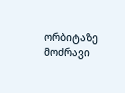ორბიტაზე მოძრავი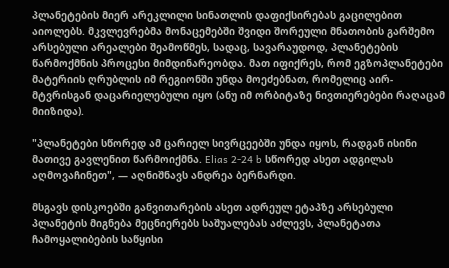პლანეტების მიერ არეკლილი სინათლის დაფიქსირებას გაცილებით აიოლებს. მკვლევრებმა მონაცემებში შვიდი შორეული მნათობის გარშემო არსებული არეალები შეამოწმეს, სადაც, სავარაუდოდ, პლანეტების წარმოქმნის პროცესი მიმდინარეობდა. მათ იფიქრეს, რომ ეგზოპლანეტები მატერიის ღრუბლის იმ რეგიონში უნდა მოეძებნათ, რომელიც აირ-მტვრისგან დაცარიელებული იყო (ანუ იმ ორბიტაზე ნივთიერებები რაღაცამ მიიზიდა).

"პლანეტები სწორედ ამ ცარიელ სივრცეებში უნდა იყოს, რადგან ისინი მათივე გავლენით წარმოიქმნა. Elias 2-24 b სწორედ ასეთ ადგილას აღმოვაჩინეთ", — აღნიშნავს ანდრეა ბერნარდი.

მსგავს დისკოებში განვითარების ასეთ ადრეულ ეტაპზე არსებული პლანეტის მიგნება მეცნიერებს საშუალებას აძლევს, პლანეტათა ჩამოყალიბების საწყისი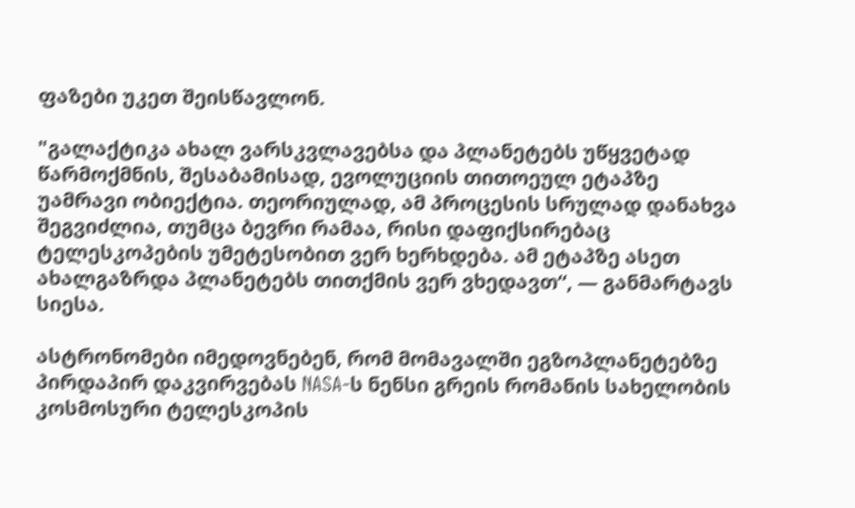ფაზები უკეთ შეისწავლონ.

"გალაქტიკა ახალ ვარსკვლავებსა და პლანეტებს უწყვეტად წარმოქმნის, შესაბამისად, ევოლუციის თითოეულ ეტაპზე უამრავი ობიექტია. თეორიულად, ამ პროცესის სრულად დანახვა შეგვიძლია, თუმცა ბევრი რამაა, რისი დაფიქსირებაც ტელესკოპების უმეტესობით ვერ ხერხდება. ამ ეტაპზე ასეთ ახალგაზრდა პლანეტებს თითქმის ვერ ვხედავთ“, — განმარტავს სიესა.

ასტრონომები იმედოვნებენ, რომ მომავალში ეგზოპლანეტებზე პირდაპირ დაკვირვებას NASA-ს ნენსი გრეის რომანის სახელობის კოსმოსური ტელესკოპის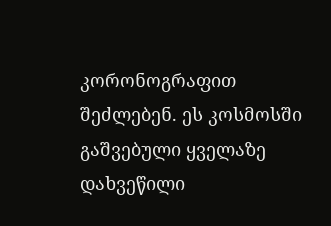კორონოგრაფით შეძლებენ. ეს კოსმოსში გაშვებული ყველაზე დახვეწილი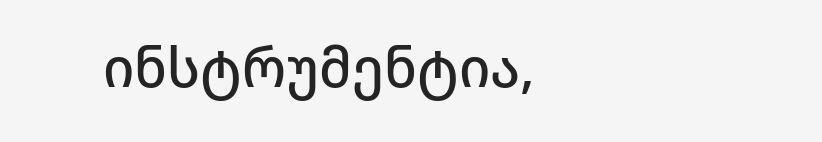ინსტრუმენტია,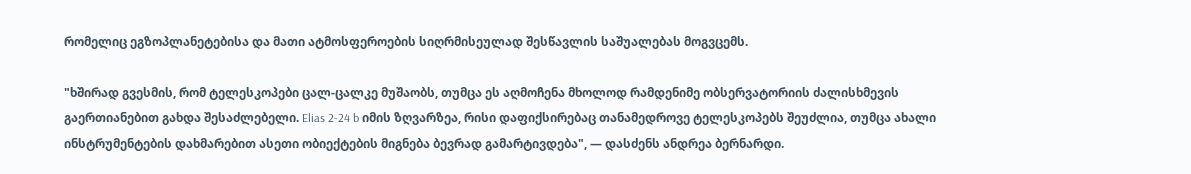რომელიც ეგზოპლანეტებისა და მათი ატმოსფეროების სიღრმისეულად შესწავლის საშუალებას მოგვცემს.

"ხშირად გვესმის, რომ ტელესკოპები ცალ-ცალკე მუშაობს, თუმცა ეს აღმოჩენა მხოლოდ რამდენიმე ობსერვატორიის ძალისხმევის გაერთიანებით გახდა შესაძლებელი. Elias 2-24 b იმის ზღვარზეა, რისი დაფიქსირებაც თანამედროვე ტელესკოპებს შეუძლია, თუმცა ახალი ინსტრუმენტების დახმარებით ასეთი ობიექტების მიგნება ბევრად გამარტივდება", — დასძენს ანდრეა ბერნარდი.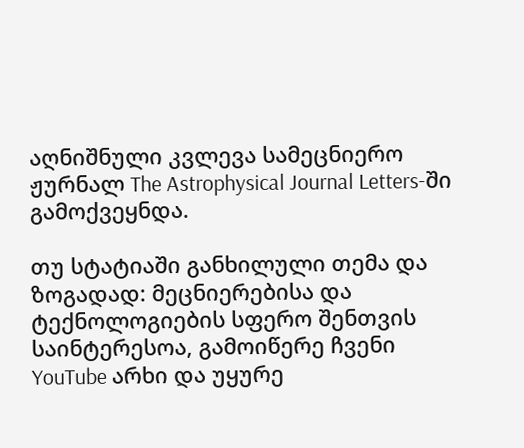აღნიშნული კვლევა სამეცნიერო ჟურნალ The Astrophysical Journal Letters-ში გამოქვეყნდა.

თუ სტატიაში განხილული თემა და ზოგადად: მეცნიერებისა და ტექნოლოგიების სფერო შენთვის საინტერესოა, გამოიწერე ჩვენი YouTube არხი და უყურე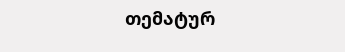თემატურ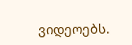ვიდეოებს.